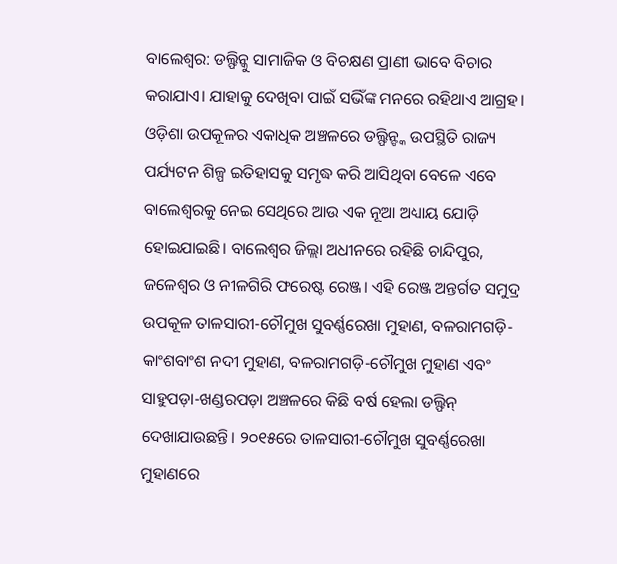ବାଲେଶ୍ବର: ଡଲ୍ଫିନ୍କୁ ସାମାଜିକ ଓ ବିଚକ୍ଷଣ ପ୍ରାଣୀ ଭାବେ ବିଚାର କରାଯାଏ। ଯାହାକୁ ଦେଖିବା ପାଇଁ ସଭିଁଙ୍କ ମନରେ ରହିଥାଏ ଆଗ୍ରହ। ଓଡ଼ିଶା ଉପକୂଳର ଏକାଧିକ ଅଞ୍ଚଳରେ ଡଲ୍ଫିନ୍ଙ୍କ ଉପସ୍ଥିତି ରାଜ୍ୟ ପର୍ଯ୍ୟଟନ ଶିଳ୍ପ ଇତିହାସକୁ ସମୃଦ୍ଧ କରି ଆସିଥିବା ବେଳେ ଏବେ ବାଲେଶ୍ବରକୁ ନେଇ ସେଥିରେ ଆଉ ଏକ ନୂଆ ଅଧ୍ୟାୟ ଯୋଡ଼ି ହୋଇଯାଇଛି। ବାଲେଶ୍ବର ଜିଲ୍ଲା ଅଧୀନରେ ରହିଛି ଚାନ୍ଦିପୁର, ଜଳେଶ୍ୱର ଓ ନୀଳଗିରି ଫରେଷ୍ଟ ରେଞ୍ଜ। ଏହି ରେଞ୍ଜ ଅନ୍ତର୍ଗତ ସମୁଦ୍ର ଉପକୂଳ ତାଳସାରୀ-ଚୌମୁଖ ସୁବର୍ଣ୍ଣରେଖା ମୁହାଣ, ବଳରାମଗଡ଼ି-କାଂଶବାଂଶ ନଦୀ ମୁହାଣ, ବଳରାମଗଡ଼ି-ଚୌମୁଖ ମୁହାଣ ଏବଂ ସାହୁପଡ଼ା-ଖଣ୍ଡରପଡ଼ା ଅଞ୍ଚଳରେ କିଛି ବର୍ଷ ହେଲା ଡଲ୍ଫିନ୍ ଦେଖାଯାଉଛନ୍ତି। ୨୦୧୫ରେ ତାଳସାରୀ-ଚୌମୁଖ ସୁବର୍ଣ୍ଣରେଖା ମୁହାଣରେ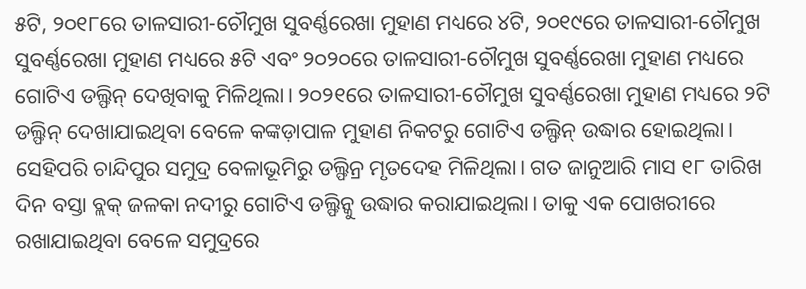୫ଟି, ୨୦୧୮ରେ ତାଳସାରୀ-ଚୌମୁଖ ସୁବର୍ଣ୍ଣରେଖା ମୁହାଣ ମଧ୍ୟରେ ୪ଟି, ୨୦୧୯ରେ ତାଳସାରୀ-ଚୌମୁଖ ସୁବର୍ଣ୍ଣରେଖା ମୁହାଣ ମଧ୍ୟରେ ୫ଟି ଏବଂ ୨୦୨୦ରେ ତାଳସାରୀ-ଚୌମୁଖ ସୁବର୍ଣ୍ଣରେଖା ମୁହାଣ ମଧ୍ୟରେ ଗୋଟିଏ ଡଲ୍ଫିନ୍ ଦେଖିବାକୁ ମିଳିଥିଲା। ୨୦୨୧ରେ ତାଳସାରୀ-ଚୌମୁଖ ସୁବର୍ଣ୍ଣରେଖା ମୁହାଣ ମଧ୍ୟରେ ୨ଟି ଡଲ୍ଫିନ୍ ଦେଖାଯାଇଥିବା ବେଳେ କଙ୍କଡ଼ାପାଳ ମୁହାଣ ନିକଟରୁ ଗୋଟିଏ ଡଲ୍ଫିନ୍ ଉଦ୍ଧାର ହୋଇଥିଲା।
ସେହିପରି ଚାନ୍ଦିପୁର ସମୁଦ୍ର ବେଳାଭୂମିରୁ ଡଲ୍ଫିନ୍ର ମୃତଦେହ ମିଳିଥିଲା। ଗତ ଜାନୁଆରି ମାସ ୧୮ ତାରିଖ ଦିନ ବସ୍ତା ବ୍ଲକ୍ ଜଳକା ନଦୀରୁ ଗୋଟିଏ ଡଲ୍ଫିନ୍କୁ ଉଦ୍ଧାର କରାଯାଇଥିଲା। ତାକୁ ଏକ ପୋଖରୀରେ ରଖାଯାଇଥିବା ବେଳେ ସମୁଦ୍ରରେ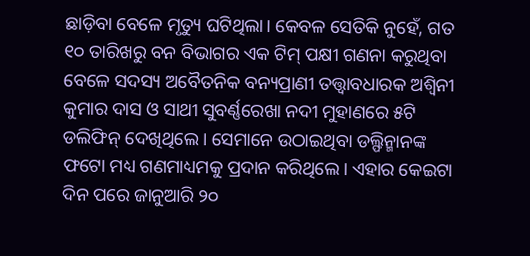ଛାଡ଼ିବା ବେଳେ ମୃତ୍ୟୁ ଘଟିଥିଲା। କେବଳ ସେତିକି ନୁହେଁ, ଗତ ୧୦ ତାରିଖରୁ ବନ ବିଭାଗର ଏକ ଟିମ୍ ପକ୍ଷୀ ଗଣନା କରୁଥିବା ବେଳେ ସଦସ୍ୟ ଅବୈତନିକ ବନ୍ୟପ୍ରାଣୀ ତତ୍ତ୍ବାବଧାରକ ଅଶ୍ବିନୀ କୁମାର ଦାସ ଓ ସାଥୀ ସୁବର୍ଣ୍ଣରେଖା ନଦୀ ମୁହାଣରେ ୫ଟି ଡଲିଫିନ୍ ଦେଖିଥିଲେ। ସେମାନେ ଉଠାଇଥିବା ଡଲ୍ଫିନ୍ମାନଙ୍କ ଫଟୋ ମଧ୍ୟ ଗଣମାଧ୍ୟମକୁ ପ୍ରଦାନ କରିଥିଲେ। ଏହାର କେଇଟା ଦିନ ପରେ ଜାନୁଆରି ୨୦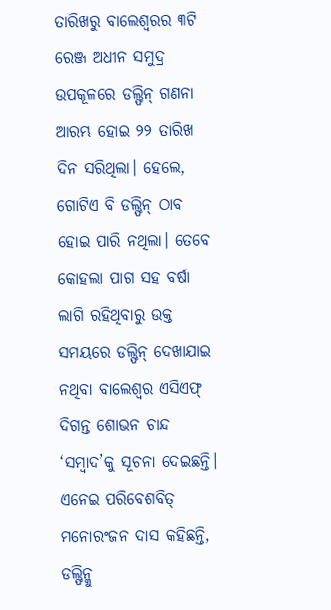ତାରିଖରୁ ବାଲେଶ୍ବରର ୩ଟି ରେଞ୍ଜ ଅଧୀନ ସମୁଦ୍ର ଉପକୂଳରେ ଡଲ୍ଫିନ୍ ଗଣନା ଆରମ୍ଭ ହୋଇ ୨୨ ତାରିଖ ଦିନ ସରିଥିଲା। ହେଲେ, ଗୋଟିଏ ବି ଡଲ୍ଫିନ୍ ଠାବ ହୋଇ ପାରି ନଥିଲା। ତେବେ କୋହଲା ପାଗ ସହ ବର୍ଷା ଲାଗି ରହିଥିବାରୁ ଉକ୍ତ ସମୟରେ ଡଲ୍ଫିନ୍ ଦେଖାଯାଇ ନଥିବା ବାଲେଶ୍ବର ଏସିଏଫ୍ ଦିଗନ୍ତ ଶୋଭନ ଚାନ୍ଦ ‘ସମ୍ବାଦ’କୁ ସୂଚନା ଦେଇଛନ୍ତି।
ଏନେଇ ପରିବେଶବିତ୍ ମନୋରଂଜନ ଦାସ କହିଛନ୍ତି, ଡଲ୍ଫିନ୍କୁ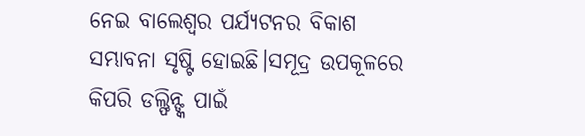ନେଇ ବାଲେଶ୍ବର ପର୍ଯ୍ୟଟନର ବିକାଶ ସମ୍ଭାବନା ସୃଷ୍ଟି ହୋଇଛି।ସମୂଦ୍ର ଉପକୂଳରେ କିପରି ଡଲ୍ଫିନ୍ଙ୍କ ପାଇଁ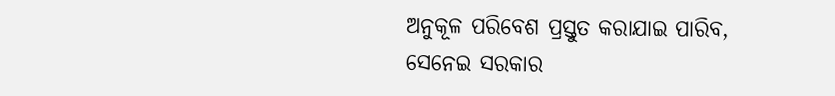ଅନୁକୂଳ ପରିବେଶ ପ୍ରସ୍ତୁତ କରାଯାଇ ପାରିବ, ସେନେଇ ସରକାର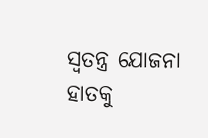ସ୍ବତନ୍ତ୍ର ଯୋଜନା ହାତକୁ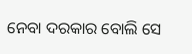ନେବା ଦରକାର ବୋଲି ସେ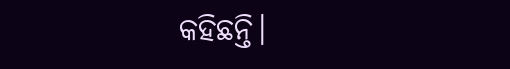କହିଛନ୍ତି।